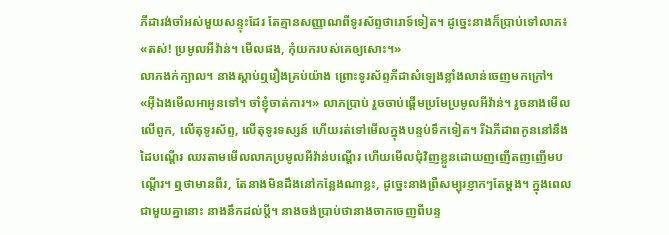ភីដារង់ចាំអស់មួយសន្ទុះដែរ តែគ្មានសញ្ញាណពីទូរស័ព្ទថារោទ៍ទៀត។ ដូច្នេះនាងក៏ប្រាប់ទៅលាភ៖
«តស់! ប្រមូលអីវ៉ាន់។ មើលផង, កុំយករបស់គេឲ្យសោះ។»
លាភងក់ក្បាល។ នាងស្តាប់ឮរឿងគ្រប់យ៉ាង ព្រោះទូរស័ព្ទភីដាសំឡេងខ្លាំងលាន់ចេញមកក្រៅ។
«អ៊ីឯងមើលអាអូនទៅ។ ចាំខ្ញុំចាត់ការ។» លាភប្រាប់ រួចចាប់ផ្តើមប្រមែប្រមូលអីវ៉ាន់។ រួចនាងមើលលើពូក, លើតុទូរស័ព្ទ, លើតុទូរទស្សន៍ ហើយរត់ទៅមើលក្នុងបន្ទប់ទឹកទៀត។ រីឯភីដាពកូននៅនឹងដៃបណ្តើរ ឈរតាមមើលលាភប្រមូលអីវ៉ាន់បណ្តើរ ហើយមើលជុំវិញខ្លួនដោយញញើតញញើមបណ្តើរ។ ឮថាមានពីរ, តែនាងមិនដឹងនៅកន្លែងណាខ្លះ, ដូច្នេះនាងព្រឺសម្បុរខ្ញាកៗតែម្តង។ ក្នុងពេលជាមួយគ្នានោះ នាងនឹកដល់ប្តី។ នាងចង់ប្រាប់ថានាងចាកចេញពីបន្ទ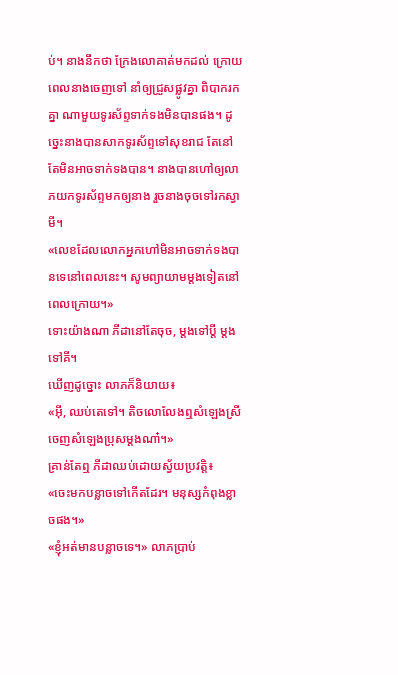ប់។ នាងនឹកថា ក្រែងលោគាត់មកដល់ ក្រោយពេលនាងចេញទៅ នាំឲ្យជ្រួសផ្លូវគ្នា ពិបាករកគ្នា ណាមួយទូរស័ព្ទទាក់ទងមិនបានផង។ ដូច្នេះនាងបានសាកទូរស័ព្ទទៅសុខរាជ តែនៅតែមិនអាចទាក់ទងបាន។ នាងបានហៅឲ្យលាភយកទូរស័ព្ទមកឲ្យនាង រួចនាងចុចទៅរកស្វាមី។
«លេខដែលលោកអ្នកហៅមិនអាចទាក់ទងបានទេនៅពេលនេះ។ សូមព្យាយាមម្តងទៀតនៅពេលក្រោយ។»
ទោះយ៉ាងណា ភីដានៅតែចុច, ម្តងទៅប្តី ម្តងទៅគី។
ឃើញដូច្នោះ លាភក៏និយាយ៖
«អ៊ី, ឈប់តេទៅ។ តិចលោលែងឮសំឡេងស្រី ចេញសំឡេងប្រុសម្តងណា៎។»
គ្រាន់តែឮ ភីដាឈប់ដោយស្វ័យប្រវត្តិ៖
«ចេះមកបន្លាចទៅកើតដែរ។ មនុស្សកំពុងខ្លាចផង។»
«ខ្ញុំអត់មានបន្លាចទេ។» លាភប្រាប់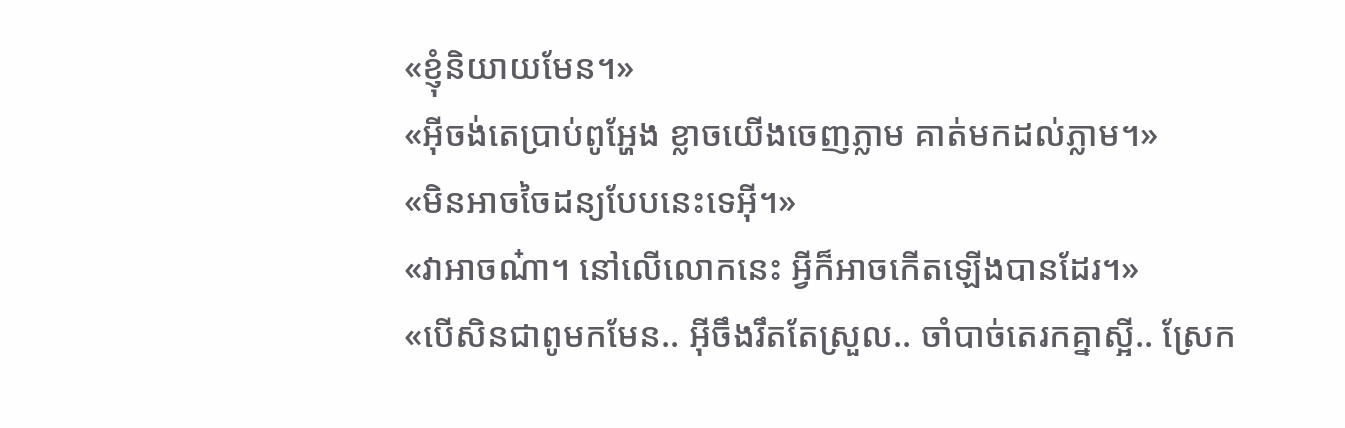«ខ្ញុំនិយាយមែន។»
«អ៊ីចង់តេប្រាប់ពូអ្ហែង ខ្លាចយើងចេញភ្លាម គាត់មកដល់ភ្លាម។»
«មិនអាចចៃដន្យបែបនេះទេអ៊ី។»
«វាអាចណ៎ា។ នៅលើលោកនេះ អ្វីក៏អាចកើតឡើងបានដែរ។»
«បើសិនជាពូមកមែន.. អ៊ីចឹងរឹតតែស្រួល.. ចាំបាច់តេរកគ្នាស្អី.. ស្រែក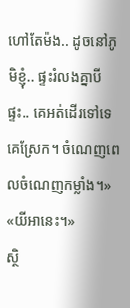ហៅតែម៉ង.. ដូចនៅភូមិខ្ញុំ.. ផ្ទះរំលងគ្នាបីផ្ទះ.. គេអត់ដើរទៅទេ គេស្រែក។ ចំណេញពេលចំណេញកម្លាំង។»
«យីអានេះ។»
ស្ថិ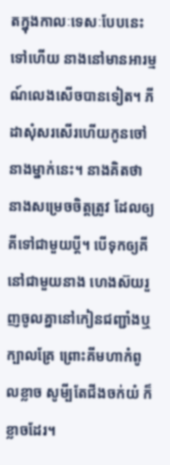តក្នុងកាលៈទេសៈបែបនេះទៅហើយ នាងនៅមានអារម្មណ៍លេងសើចបានទៀត។ ភីដាសុំសរសើរហើយកូនចៅនាងម្នាក់នេះ។ នាងគិតថា នាងសម្រេចចិត្តត្រូវ ដែលឲ្យគីទៅជាមួយប្តី។ បើទុកឲ្យគីនៅជាមួយនាង ហេងស៊យរួញចូលគ្នានៅកៀនជញ្ជាំងឬក្បាលគ្រែ ព្រោះគីមហាកំពូលខ្លាច សូមី្បតែជីងចក់យំ ក៏ខ្លាចដែរ។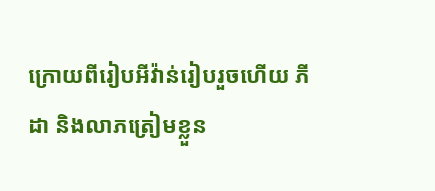ក្រោយពីរៀបអីវ៉ាន់រៀបរួចហើយ ភីដា និងលាភត្រៀមខ្លួន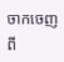ចាកចេញពី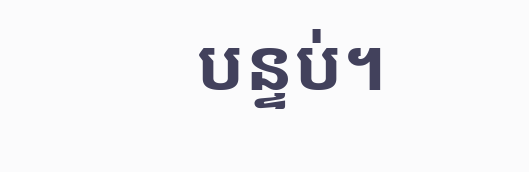បន្ទប់។